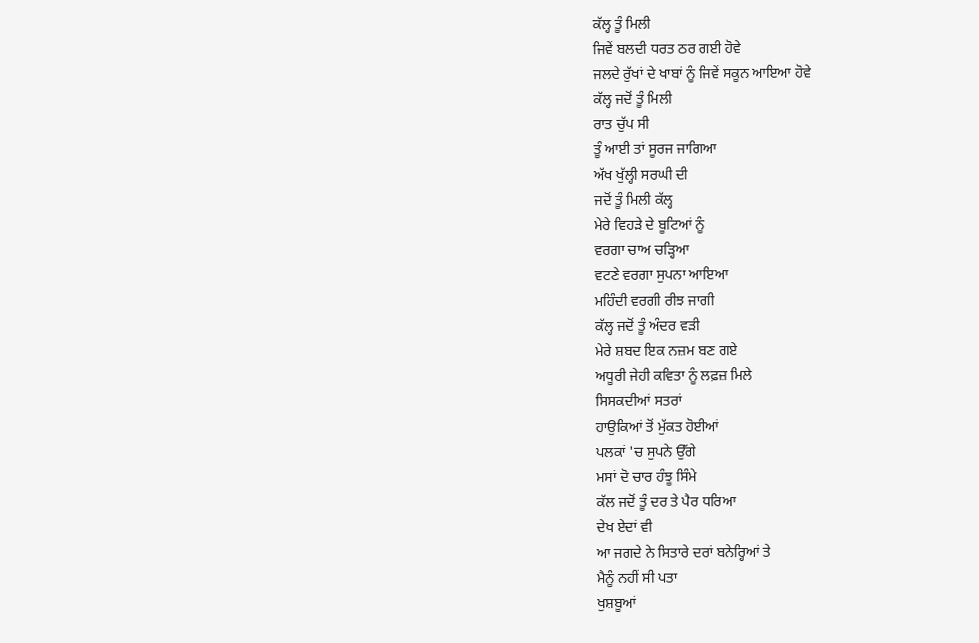ਕੱਲ੍ਹ ਤੂੰ ਮਿਲੀ
ਜਿਵੇਂ ਬਲਦੀ ਧਰਤ ਠਰ ਗਈ ਹੋਵੇ
ਜਲਦੇ ਰੁੱਖਾਂ ਦੇ ਖਾਬਾਂ ਨੂੰ ਜਿਵੇਂ ਸਕੂਨ ਆਇਆ ਹੋਵੇ
ਕੱਲ੍ਹ ਜਦੋਂ ਤੂੰ ਮਿਲੀ
ਰਾਤ ਚੁੱਪ ਸੀ
ਤੂੰ ਆਈ ਤਾਂ ਸੂਰਜ ਜਾਗਿਆ
ਅੱਖ ਖੁੱਲ੍ਹੀ ਸਰਘੀ ਦੀ
ਜਦੋਂ ਤੂੰ ਮਿਲੀ ਕੱਲ੍ਹ
ਮੇਰੇ ਵਿਹੜੇ ਦੇ ਬੂਟਿਆਂ ਨੂੰ
ਵਰਗਾ ਚਾਅ ਚੜ੍ਹਿਆ
ਵਟਣੇ ਵਰਗਾ ਸੁਪਨਾ ਆਇਆ
ਮਹਿੰਦੀ ਵਰਗੀ ਰੀਝ ਜਾਗੀ
ਕੱਲ੍ਹ ਜਦੋਂ ਤੂੰ ਅੰਦਰ ਵੜੀ
ਮੇਰੇ ਸ਼ਬਦ ਇਕ ਨਜ਼ਮ ਬਣ ਗਏ
ਅਧੂਰੀ ਜੇਹੀ ਕਵਿਤਾ ਨੂੰ ਲਫ਼ਜ਼ ਮਿਲੇ
ਸਿਸਕਦੀਆਂ ਸਤਰਾਂ
ਹਾਉਕਿਆਂ ਤੋਂ ਮੁੱਕਤ ਹੋਈਆਂ
ਪਲਕਾਂ 'ਚ ਸੁਪਨੇ ਉੱਗੇ
ਮਸਾਂ ਦੋ ਚਾਰ ਹੰਝੂ ਸਿੰਮੇ
ਕੱਲ ਜਦੋਂ ਤੂੰ ਦਰ ਤੇ ਪੈਰ ਧਰਿਆ
ਦੇਖ ਏਦਾਂ ਵੀ
ਆ ਜਗਦੇ ਨੇ ਸਿਤਾਰੇ ਦਰਾਂ ਬਨੇਰ੍ਹਿਆਂ ਤੇ
ਮੈਨੂੰ ਨਹੀਂ ਸੀ ਪਤਾ
ਖੁਸ਼ਬੂਆਂ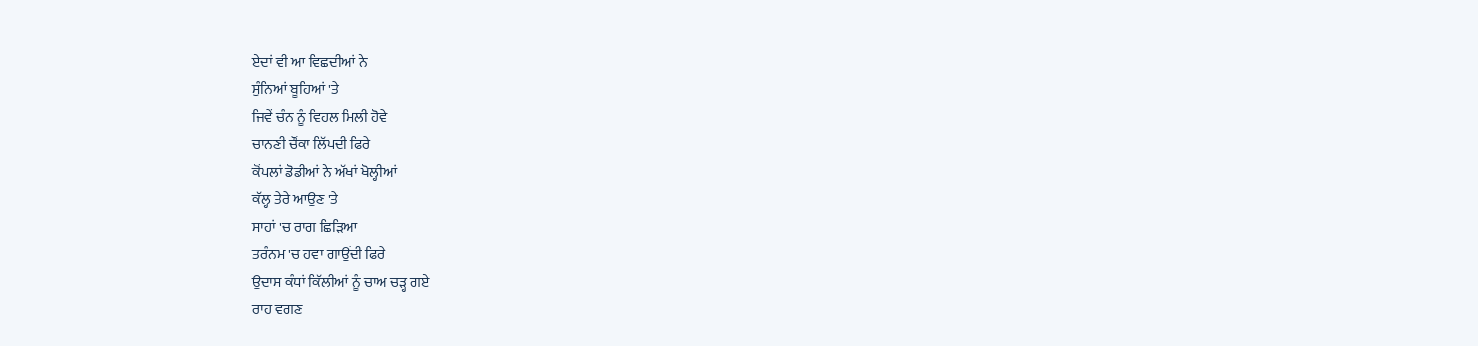ਏਦਾਂ ਵੀ ਆ ਵਿਛਦੀਆਂ ਨੇ
ਸੁੰਨਿਆਂ ਬੂਹਿਆਂ 'ਤੇ
ਜਿਵੇਂ ਚੰਨ ਨੂੰ ਵਿਹਲ ਮਿਲੀ ਹੋਵੇ
ਚਾਨਣੀ ਚੌਂਕਾ ਲਿੱਪਦੀ ਫਿਰੇ
ਕੋਂਪਲਾਂ ਡੋਡੀਆਂ ਨੇ ਅੱਖਾਂ ਖੋਲ੍ਹੀਆਂ
ਕੱਲ੍ਹ ਤੇਰੇ ਆਉਣ 'ਤੇ
ਸਾਹਾਂ 'ਚ ਰਾਗ ਛਿੜਿਆ
ਤਰੰਨਮ 'ਚ ਹਵਾ ਗਾਉਂਦੀ ਫਿਰੇ
ਉਦਾਸ ਕੰਧਾਂ ਕਿੱਲੀਆਂ ਨੂੰ ਚਾਅ ਚੜ੍ਹ ਗਏ
ਰਾਹ ਵਗਣ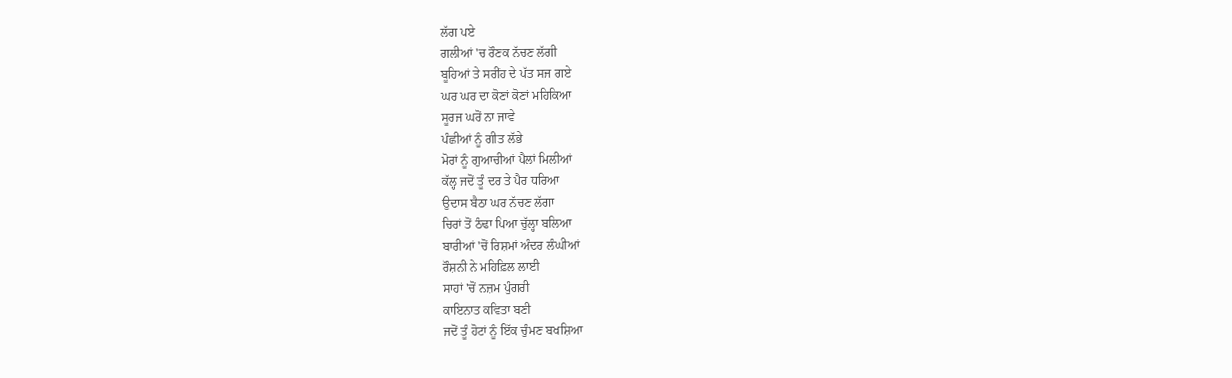ਲੱਗ ਪਏ
ਗਲੀਆਂ 'ਚ ਰੌਣਕ ਨੱਚਣ ਲੱਗੀ
ਬੂਹਿਆਂ ਤੇ ਸਰੀਂਹ ਦੇ ਪੱਤ ਸਜ ਗਏ
ਘਰ ਘਰ ਦਾ ਕੋਣਾਂ ਕੋਣਾਂ ਮਹਿਕਿਆ
ਸੂਰਜ ਘਰੋਂ ਨਾ ਜਾਵੇ
ਪੰਛੀਆਂ ਨੂੰ ਗੀਤ ਲੱਭੇ
ਮੋਰਾਂ ਨੂੰ ਗੁਆਚੀਆਂ ਪੈਲਾਂ ਮਿਲੀਆਂ
ਕੱਲ੍ਹ ਜਦੋਂ ਤੂੰ ਦਰ ਤੇ ਪੈਰ ਧਰਿਆ
ਉਦਾਸ ਬੈਠਾ ਘਰ ਨੱਚਣ ਲੱਗਾ
ਚਿਰਾਂ ਤੋਂ ਠੰਢਾ ਪਿਆ ਚੁੱਲ੍ਹਾ ਬਲਿਆ
ਬਾਰੀਆਂ 'ਚੋਂ ਰਿਸ਼ਮਾਂ ਅੰਦਰ ਲੰਘੀਆਂ
ਰੌਸ਼ਨੀ ਨੇ ਮਹਿਫ਼ਿਲ ਲਾਈ
ਸਾਹਾਂ 'ਚੋਂ ਨਜ਼ਮ ਪੁੰਗਰੀ
ਕਾਇਨਾਤ ਕਵਿਤਾ ਬਣੀ
ਜਦੋਂ ਤੂੰ ਹੋਟਾਂ ਨੂੰ ਇੱਕ ਚੁੰਮਣ ਬਖਸ਼ਿਆ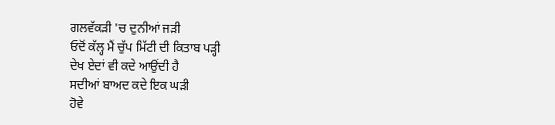ਗਲਵੱਕੜੀ 'ਚ ਦੁਨੀਆਂ ਜੜੀ
ਓਦੋਂ ਕੱਲ੍ਹ ਮੈਂ ਚੁੱਪ ਮਿੱਟੀ ਦੀ ਕਿਤਾਬ ਪੜ੍ਹੀ
ਦੇਖ ਏਦਾਂ ਵੀ ਕਦੇ ਆਉਂਦੀ ਹੈ
ਸਦੀਆਂ ਬਾਅਦ ਕਦੇ ਇਕ ਘੜੀ
ਹੋਵੇ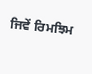ਜਿਵੇਂ ਰਿਮਝਿਮ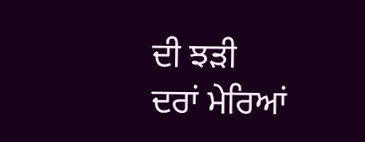ਦੀ ਝੜੀ
ਦਰਾਂ ਮੇਰਿਆਂ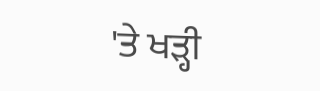'ਤੇ ਖੜ੍ਹੀ